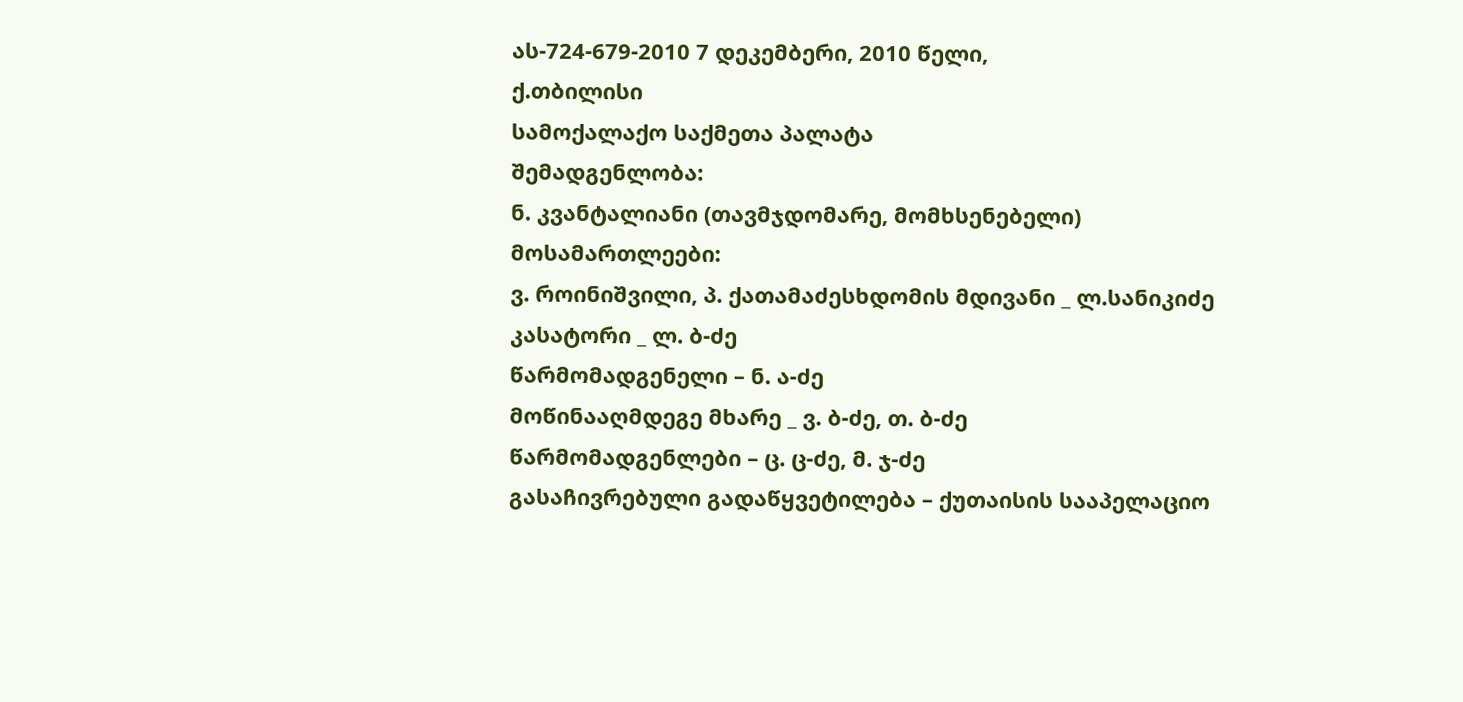ას-724-679-2010 7 დეკემბერი, 2010 წელი,
ქ.თბილისი
სამოქალაქო საქმეთა პალატა
შემადგენლობა:
ნ. კვანტალიანი (თავმჯდომარე, მომხსენებელი)
მოსამართლეები:
ვ. როინიშვილი, პ. ქათამაძესხდომის მდივანი _ ლ.სანიკიძე
კასატორი _ ლ. ბ-ძე
წარმომადგენელი – ნ. ა-ძე
მოწინააღმდეგე მხარე _ ვ. ბ-ძე, თ. ბ-ძე
წარმომადგენლები – ც. ც-ძე, მ. ჯ-ძე
გასაჩივრებული გადაწყვეტილება – ქუთაისის სააპელაციო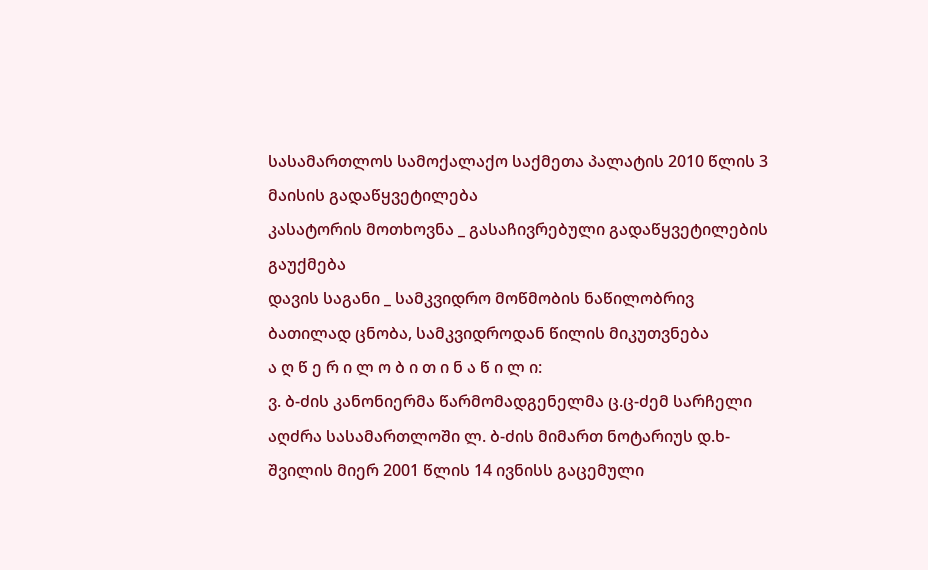სასამართლოს სამოქალაქო საქმეთა პალატის 2010 წლის 3 მაისის გადაწყვეტილება
კასატორის მოთხოვნა _ გასაჩივრებული გადაწყვეტილების გაუქმება
დავის საგანი _ სამკვიდრო მოწმობის ნაწილობრივ ბათილად ცნობა, სამკვიდროდან წილის მიკუთვნება
ა ღ წ ე რ ი ლ ო ბ ი თ ი ნ ა წ ი ლ ი:
ვ. ბ-ძის კანონიერმა წარმომადგენელმა ც.ც-ძემ სარჩელი აღძრა სასამართლოში ლ. ბ-ძის მიმართ ნოტარიუს დ.ხ-შვილის მიერ 2001 წლის 14 ივნისს გაცემული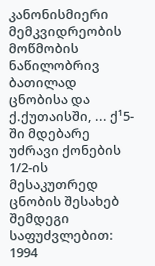კანონისმიერი მემკვიდრეობის მოწმობის ნაწილობრივ ბათილად ცნობისა და ქ.ქუთაისში, ... ქ¹5-ში მდებარე უძრავი ქონების 1/2-ის მესაკუთრედ ცნობის შესახებ შემდეგი საფუძვლებით: 1994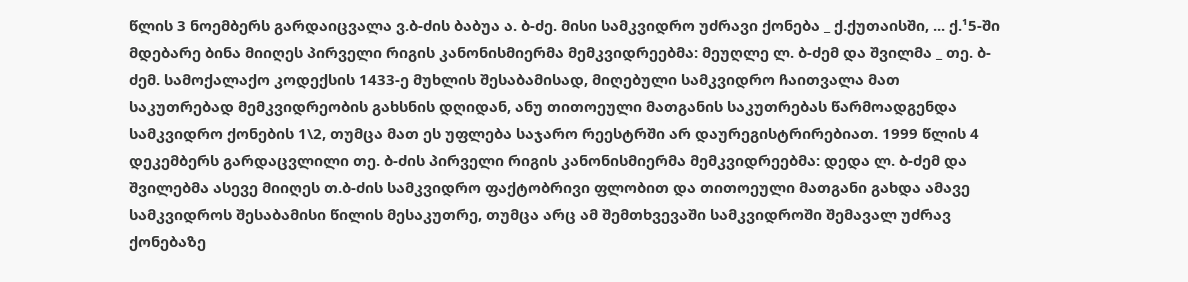წლის 3 ნოემბერს გარდაიცვალა ვ.ბ-ძის ბაბუა ა. ბ-ძე. მისი სამკვიდრო უძრავი ქონება _ ქ.ქუთაისში, ... ქ.¹5-ში მდებარე ბინა მიიღეს პირველი რიგის კანონისმიერმა მემკვიდრეებმა: მეუღლე ლ. ბ-ძემ და შვილმა _ თე. ბ-ძემ. სამოქალაქო კოდექსის 1433-ე მუხლის შესაბამისად, მიღებული სამკვიდრო ჩაითვალა მათ საკუთრებად მემკვიდრეობის გახსნის დღიდან, ანუ თითოეული მათგანის საკუთრებას წარმოადგენდა სამკვიდრო ქონების 1\2, თუმცა მათ ეს უფლება საჯარო რეესტრში არ დაურეგისტრირებიათ. 1999 წლის 4 დეკემბერს გარდაცვლილი თე. ბ-ძის პირველი რიგის კანონისმიერმა მემკვიდრეებმა: დედა ლ. ბ-ძემ და შვილებმა ასევე მიიღეს თ.ბ-ძის სამკვიდრო ფაქტობრივი ფლობით და თითოეული მათგანი გახდა ამავე სამკვიდროს შესაბამისი წილის მესაკუთრე, თუმცა არც ამ შემთხვევაში სამკვიდროში შემავალ უძრავ ქონებაზე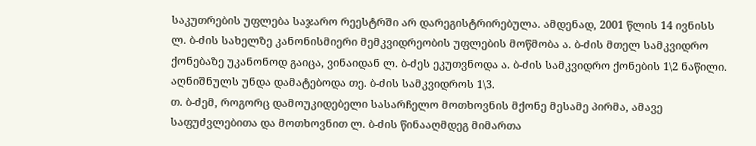საკუთრების უფლება საჯარო რეესტრში არ დარეგისტრირებულა. ამდენად, 2001 წლის 14 ივნისს ლ. ბ-ძის სახელზე კანონისმიერი მემკვიდრეობის უფლების მოწმობა ა. ბ-ძის მთელ სამკვიდრო ქონებაზე უკანონოდ გაიცა, ვინაიდან ლ. ბ-ძეს ეკუთვნოდა ა. ბ-ძის სამკვიდრო ქონების 1\2 ნაწილი. აღნიშნულს უნდა დამატებოდა თე. ბ-ძის სამკვიდროს 1\3.
თ. ბ-ძემ, როგორც დამოუკიდებელი სასარჩელო მოთხოვნის მქონე მესამე პირმა, ამავე საფუძვლებითა და მოთხოვნით ლ. ბ-ძის წინააღმდეგ მიმართა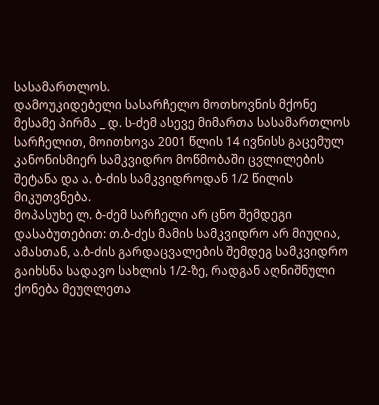სასამართლოს.
დამოუკიდებელი სასარჩელო მოთხოვნის მქონე მესამე პირმა _ დ. ს-ძემ ასევე მიმართა სასამართლოს სარჩელით, მოითხოვა 2001 წლის 14 ივნისს გაცემულ კანონისმიერ სამკვიდრო მოწმობაში ცვლილების შეტანა და ა. ბ-ძის სამკვიდროდან 1/2 წილის მიკუთვნება.
მოპასუხე ლ. ბ-ძემ სარჩელი არ ცნო შემდეგი დასაბუთებით: თ.ბ-ძეს მამის სამკვიდრო არ მიუღია, ამასთან, ა.ბ-ძის გარდაცვალების შემდეგ სამკვიდრო გაიხსნა სადავო სახლის 1/2-ზე, რადგან აღნიშნული ქონება მეუღლეთა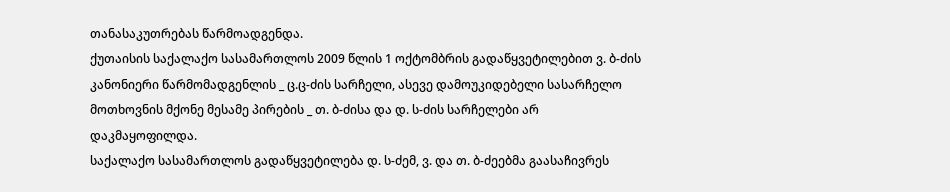თანასაკუთრებას წარმოადგენდა.
ქუთაისის საქალაქო სასამართლოს 2009 წლის 1 ოქტომბრის გადაწყვეტილებით ვ. ბ-ძის კანონიერი წარმომადგენლის _ ც.ც-ძის სარჩელი, ასევე დამოუკიდებელი სასარჩელო მოთხოვნის მქონე მესამე პირების _ თ. ბ-ძისა და დ. ს-ძის სარჩელები არ დაკმაყოფილდა.
საქალაქო სასამართლოს გადაწყვეტილება დ. ს-ძემ, ვ. და თ. ბ-ძეებმა გაასაჩივრეს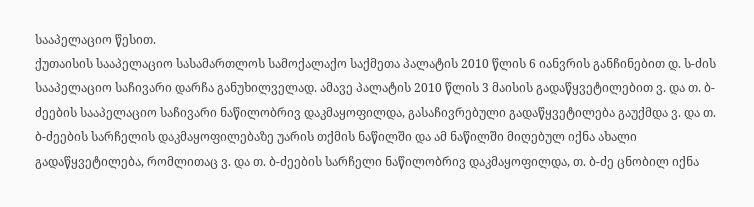სააპელაციო წესით.
ქუთაისის სააპელაციო სასამართლოს სამოქალაქო საქმეთა პალატის 2010 წლის 6 იანვრის განჩინებით დ. ს-ძის სააპელაციო საჩივარი დარჩა განუხილველად. ამავე პალატის 2010 წლის 3 მაისის გადაწყვეტილებით ვ. და თ. ბ-ძეების სააპელაციო საჩივარი ნაწილობრივ დაკმაყოფილდა, გასაჩივრებული გადაწყვეტილება გაუქმდა ვ. და თ. ბ-ძეების სარჩელის დაკმაყოფილებაზე უარის თქმის ნაწილში და ამ ნაწილში მიღებულ იქნა ახალი გადაწყვეტილება, რომლითაც ვ. და თ. ბ-ძეების სარჩელი ნაწილობრივ დაკმაყოფილდა, თ. ბ-ძე ცნობილ იქნა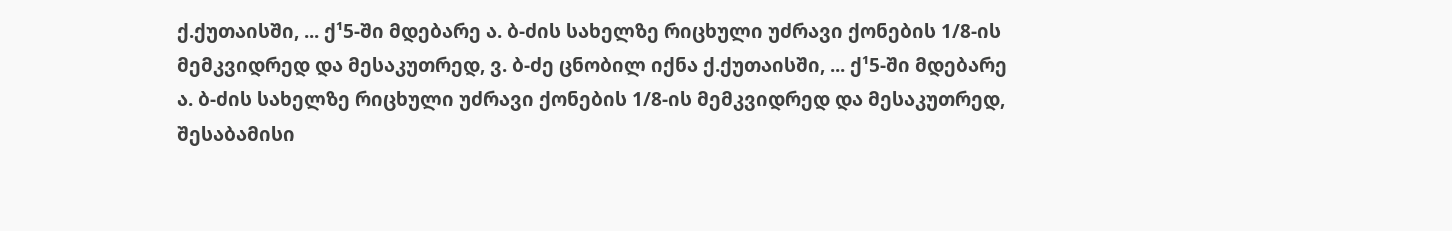ქ.ქუთაისში, ... ქ¹5-ში მდებარე ა. ბ-ძის სახელზე რიცხული უძრავი ქონების 1/8-ის მემკვიდრედ და მესაკუთრედ, ვ. ბ-ძე ცნობილ იქნა ქ.ქუთაისში, ... ქ¹5-ში მდებარე ა. ბ-ძის სახელზე რიცხული უძრავი ქონების 1/8-ის მემკვიდრედ და მესაკუთრედ, შესაბამისი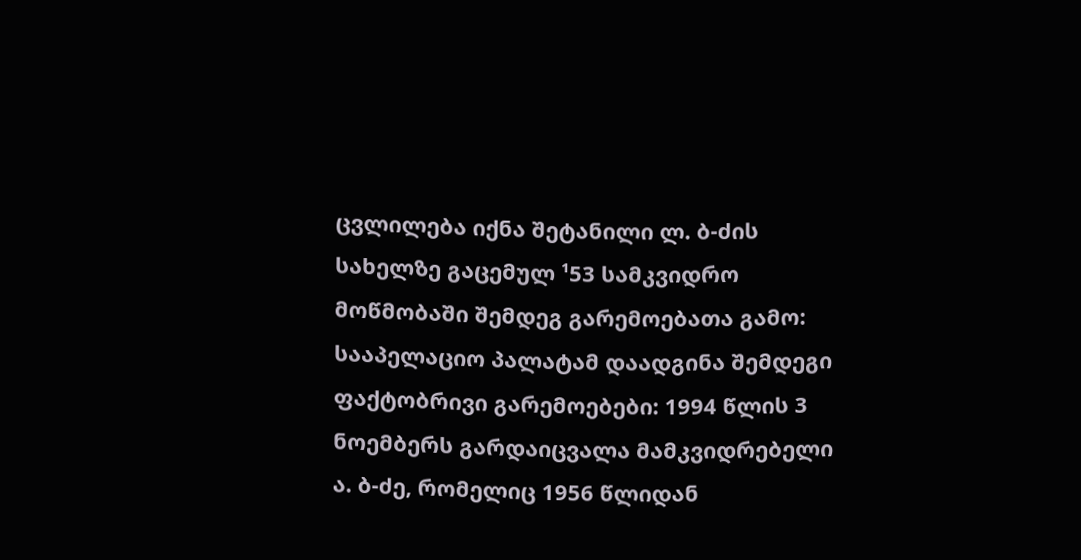ცვლილება იქნა შეტანილი ლ. ბ-ძის სახელზე გაცემულ ¹53 სამკვიდრო მოწმობაში შემდეგ გარემოებათა გამო: სააპელაციო პალატამ დაადგინა შემდეგი ფაქტობრივი გარემოებები: 1994 წლის 3 ნოემბერს გარდაიცვალა მამკვიდრებელი ა. ბ-ძე, რომელიც 1956 წლიდან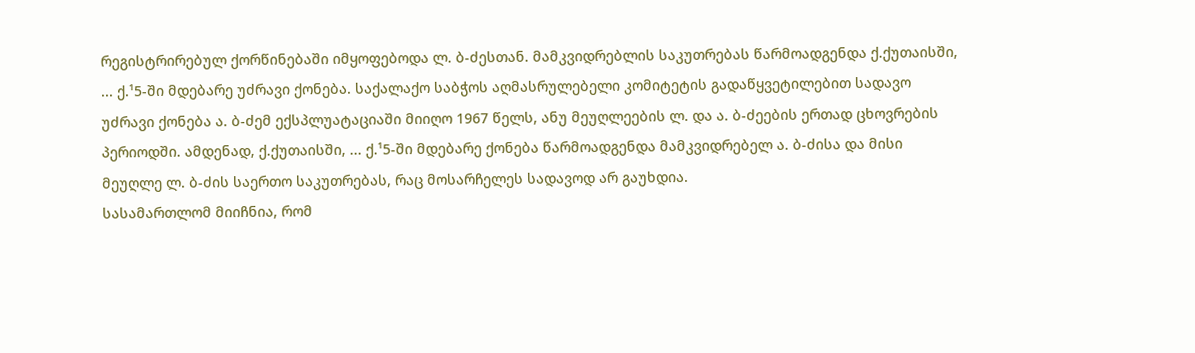რეგისტრირებულ ქორწინებაში იმყოფებოდა ლ. ბ-ძესთან. მამკვიდრებლის საკუთრებას წარმოადგენდა ქ.ქუთაისში, ... ქ.¹5-ში მდებარე უძრავი ქონება. საქალაქო საბჭოს აღმასრულებელი კომიტეტის გადაწყვეტილებით სადავო უძრავი ქონება ა. ბ-ძემ ექსპლუატაციაში მიიღო 1967 წელს, ანუ მეუღლეების ლ. და ა. ბ-ძეების ერთად ცხოვრების პერიოდში. ამდენად, ქ.ქუთაისში, ... ქ.¹5-ში მდებარე ქონება წარმოადგენდა მამკვიდრებელ ა. ბ-ძისა და მისი მეუღლე ლ. ბ-ძის საერთო საკუთრებას, რაც მოსარჩელეს სადავოდ არ გაუხდია.
სასამართლომ მიიჩნია, რომ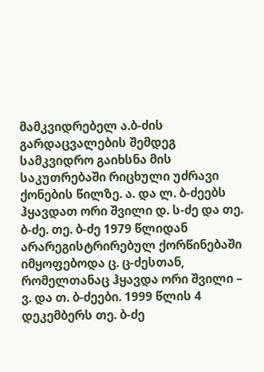მამკვიდრებელ ა.ბ-ძის გარდაცვალების შემდეგ სამკვიდრო გაიხსნა მის საკუთრებაში რიცხული უძრავი ქონების წილზე. ა. და ლ. ბ-ძეებს ჰყავდათ ორი შვილი დ. ს-ძე და თე. ბ-ძე. თე. ბ-ძე 1979 წლიდან არარეგისტრირებულ ქორწინებაში იმყოფებოდა ც. ც-ძესთან, რომელთანაც ჰყავდა ორი შვილი – ვ. და თ. ბ-ძეები. 1999 წლის 4 დეკემბერს თე. ბ-ძე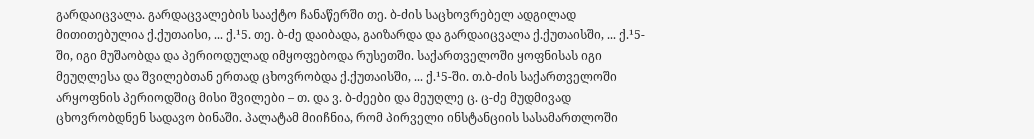გარდაიცვალა. გარდაცვალების სააქტო ჩანაწერში თე. ბ-ძის საცხოვრებელ ადგილად მითითებულია ქ.ქუთაისი, ... ქ.¹5. თე. ბ-ძე დაიბადა, გაიზარდა და გარდაიცვალა ქ.ქუთაისში, ... ქ.¹5-ში, იგი მუშაობდა და პერიოდულად იმყოფებოდა რუსეთში. საქართველოში ყოფნისას იგი მეუღლესა და შვილებთან ერთად ცხოვრობდა ქ.ქუთაისში, ... ქ.¹5-ში. თ.ბ-ძის საქართველოში არყოფნის პერიოდშიც მისი შვილები – თ. და ვ. ბ-ძეები და მეუღლე ც. ც-ძე მუდმივად ცხოვრობდნენ სადავო ბინაში. პალატამ მიიჩნია, რომ პირველი ინსტანციის სასამართლოში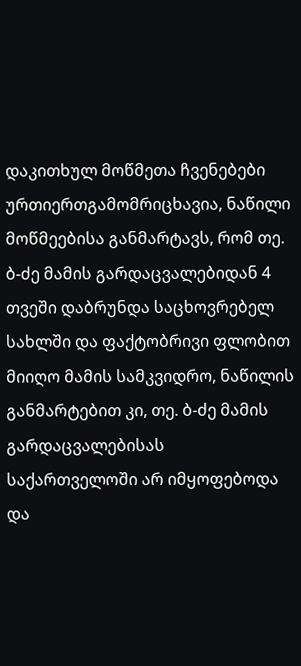დაკითხულ მოწმეთა ჩვენებები ურთიერთგამომრიცხავია, ნაწილი მოწმეებისა განმარტავს, რომ თე. ბ-ძე მამის გარდაცვალებიდან 4 თვეში დაბრუნდა საცხოვრებელ სახლში და ფაქტობრივი ფლობით მიიღო მამის სამკვიდრო, ნაწილის განმარტებით კი, თე. ბ-ძე მამის გარდაცვალებისას საქართველოში არ იმყოფებოდა და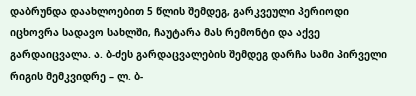დაბრუნდა დაახლოებით 5 წლის შემდეგ, გარკვეული პერიოდი იცხოვრა სადავო სახლში, ჩაუტარა მას რემონტი და აქვე გარდაიცვალა. ა. ბ-ძეს გარდაცვალების შემდეგ დარჩა სამი პირველი რიგის მემკვიდრე – ლ. ბ-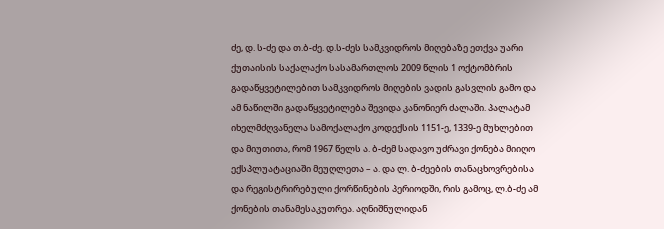ძე, დ. ს-ძე და თ.ბ-ძე. დ.ს-ძეს სამკვიდროს მიღებაზე ეთქვა უარი ქუთაისის საქალაქო სასამართლოს 2009 წლის 1 ოქტომბრის გადაწყვეტილებით სამკვიდროს მიღების ვადის გასვლის გამო და ამ ნაწილში გადაწყვეტილება შევიდა კანონიერ ძალაში. პალატამ იხელმძღვანელა სამოქალაქო კოდექსის 1151-ე, 1339-ე მუხლებით და მიუთითა, რომ 1967 წელს ა. ბ-ძემ სადავო უძრავი ქონება მიიღო ექსპლუატაციაში მეუღლეთა – ა. და ლ. ბ-ძეების თანაცხოვრებისა და რეგისტრირებული ქორწინების პერიოდში, რის გამოც, ლ.ბ-ძე ამ ქონების თანამესაკუთრეა. აღნიშნულიდან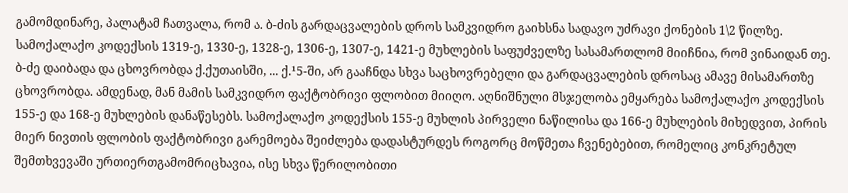გამომდინარე, პალატამ ჩათვალა, რომ ა. ბ-ძის გარდაცვალების დროს სამკვიდრო გაიხსნა სადავო უძრავი ქონების 1\2 წილზე.
სამოქალაქო კოდექსის 1319-ე, 1330-ე, 1328-ე, 1306-ე, 1307-ე, 1421-ე მუხლების საფუძველზე სასამართლომ მიიჩნია, რომ ვინაიდან თე. ბ-ძე დაიბადა და ცხოვრობდა ქ.ქუთაისში, ... ქ.¹5-ში, არ გააჩნდა სხვა საცხოვრებელი და გარდაცვალების დროსაც ამავე მისამართზე ცხოვრობდა. ამდენად, მან მამის სამკვიდრო ფაქტობრივი ფლობით მიიღო. აღნიშნული მსჯელობა ემყარება სამოქალაქო კოდექსის 155-ე და 168-ე მუხლების დანაწესებს. სამოქალაქო კოდექსის 155-ე მუხლის პირველი ნაწილისა და 166-ე მუხლების მიხედვით, პირის მიერ ნივთის ფლობის ფაქტობრივი გარემოება შეიძლება დადასტურდეს როგორც მოწმეთა ჩვენებებით, რომელიც კონკრეტულ შემთხვევაში ურთიერთგამომრიცხავია, ისე სხვა წერილობითი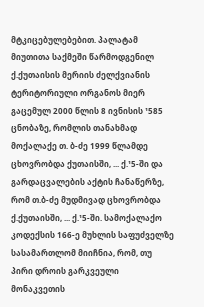მტკიცებულებებით. პალატამ მიუთითა საქმეში წარმოდგენილ ქ.ქუთაისის მერიის ძელქვიანის ტერიტორიული ორგანოს მიერ გაცემულ 2000 წლის 8 ივნისის ¹585 ცნობაზე, რომლის თანახმად მოქალაქე თ. ბ-ძე 1999 წლამდე ცხოვრობდა ქუთაისში, ... ქ.¹5-ში და გარდაცვალების აქტის ჩანაწერზე, რომ თ.ბ-ძე მუდმივად ცხოვრობდა ქ.ქუთაისში, ... ქ.¹5-ში. სამოქალაქო კოდექსის 166-ე მუხლის საფუძველზე სასამართლომ მიიჩნია, რომ, თუ პირი დროის გარკვეული მონაკვეთის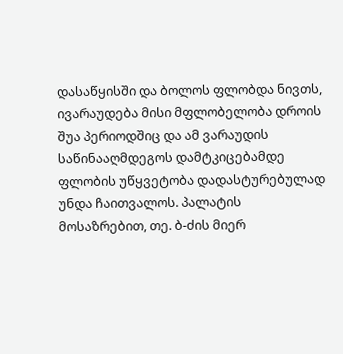დასაწყისში და ბოლოს ფლობდა ნივთს, ივარაუდება მისი მფლობელობა დროის შუა პერიოდშიც და ამ ვარაუდის საწინააღმდეგოს დამტკიცებამდე ფლობის უწყვეტობა დადასტურებულად უნდა ჩაითვალოს. პალატის მოსაზრებით, თე. ბ-ძის მიერ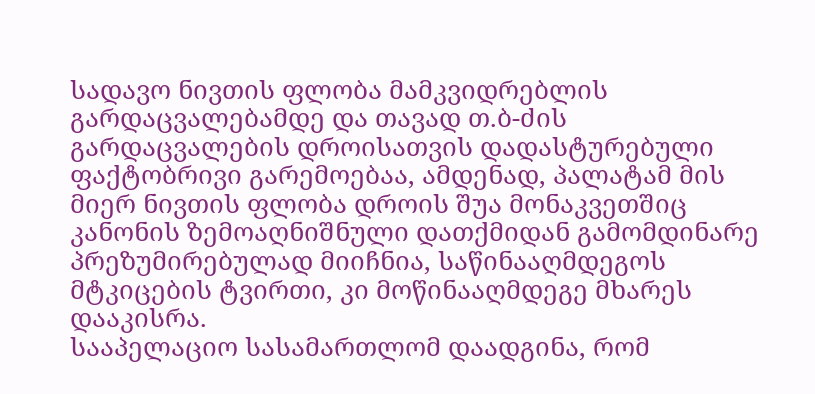სადავო ნივთის ფლობა მამკვიდრებლის გარდაცვალებამდე და თავად თ.ბ-ძის გარდაცვალების დროისათვის დადასტურებული ფაქტობრივი გარემოებაა, ამდენად, პალატამ მის მიერ ნივთის ფლობა დროის შუა მონაკვეთშიც კანონის ზემოაღნიშნული დათქმიდან გამომდინარე პრეზუმირებულად მიიჩნია, საწინააღმდეგოს მტკიცების ტვირთი, კი მოწინააღმდეგე მხარეს დააკისრა.
სააპელაციო სასამართლომ დაადგინა, რომ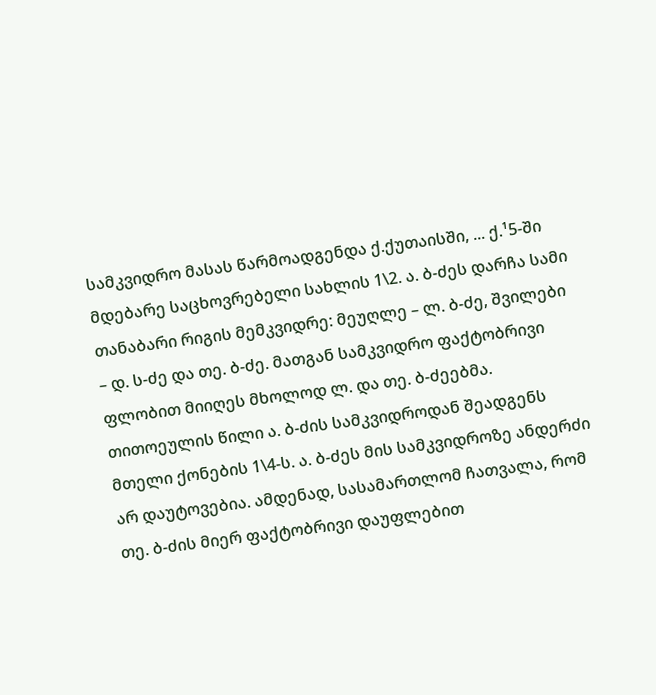სამკვიდრო მასას წარმოადგენდა ქ.ქუთაისში, ... ქ.¹5-ში მდებარე საცხოვრებელი სახლის 1\2. ა. ბ-ძეს დარჩა სამი თანაბარი რიგის მემკვიდრე: მეუღლე – ლ. ბ-ძე, შვილები – დ. ს-ძე და თე. ბ-ძე. მათგან სამკვიდრო ფაქტობრივი ფლობით მიიღეს მხოლოდ ლ. და თე. ბ-ძეებმა. თითოეულის წილი ა. ბ-ძის სამკვიდროდან შეადგენს მთელი ქონების 1\4-ს. ა. ბ-ძეს მის სამკვიდროზე ანდერძი არ დაუტოვებია. ამდენად, სასამართლომ ჩათვალა, რომ თე. ბ-ძის მიერ ფაქტობრივი დაუფლებით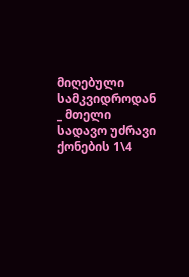მიღებული სამკვიდროდან _ მთელი სადავო უძრავი ქონების 1\4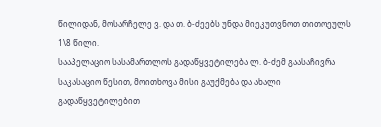წილიდან, მოსარჩელე ვ. და თ. ბ-ძეებს უნდა მიეკუთვნოთ თითოეულს 1\8 წილი.
სააპელაციო სასამართლოს გადაწყვეტილება ლ. ბ-ძემ გაასაჩივრა საკასაციო წესით, მოითხოვა მისი გაუქმება და ახალი გადაწყვეტილებით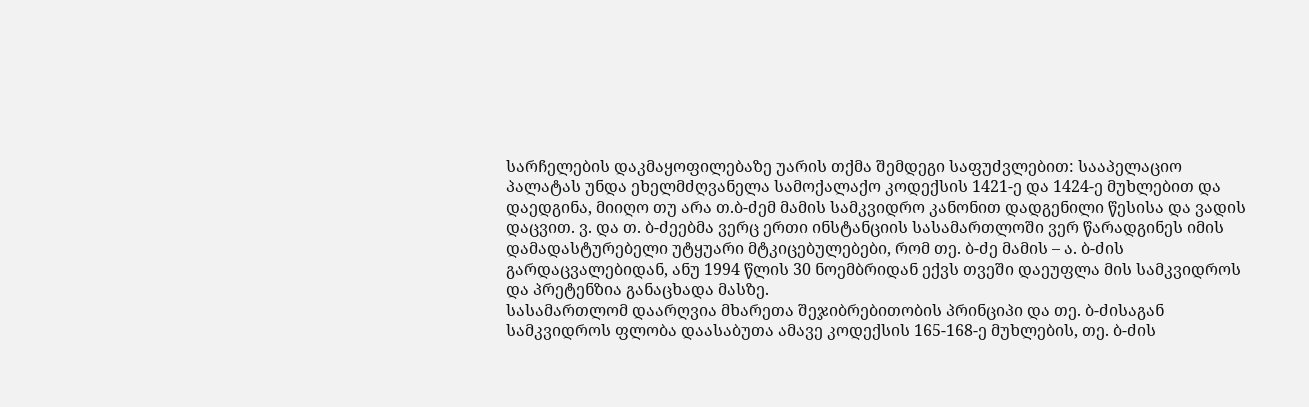სარჩელების დაკმაყოფილებაზე უარის თქმა შემდეგი საფუძვლებით: სააპელაციო პალატას უნდა ეხელმძღვანელა სამოქალაქო კოდექსის 1421-ე და 1424-ე მუხლებით და დაედგინა, მიიღო თუ არა თ.ბ-ძემ მამის სამკვიდრო კანონით დადგენილი წესისა და ვადის დაცვით. ვ. და თ. ბ-ძეებმა ვერც ერთი ინსტანციის სასამართლოში ვერ წარადგინეს იმის დამადასტურებელი უტყუარი მტკიცებულებები, რომ თე. ბ-ძე მამის – ა. ბ-ძის გარდაცვალებიდან, ანუ 1994 წლის 30 ნოემბრიდან ექვს თვეში დაეუფლა მის სამკვიდროს და პრეტენზია განაცხადა მასზე.
სასამართლომ დაარღვია მხარეთა შეჯიბრებითობის პრინციპი და თე. ბ-ძისაგან სამკვიდროს ფლობა დაასაბუთა ამავე კოდექსის 165-168-ე მუხლების, თე. ბ-ძის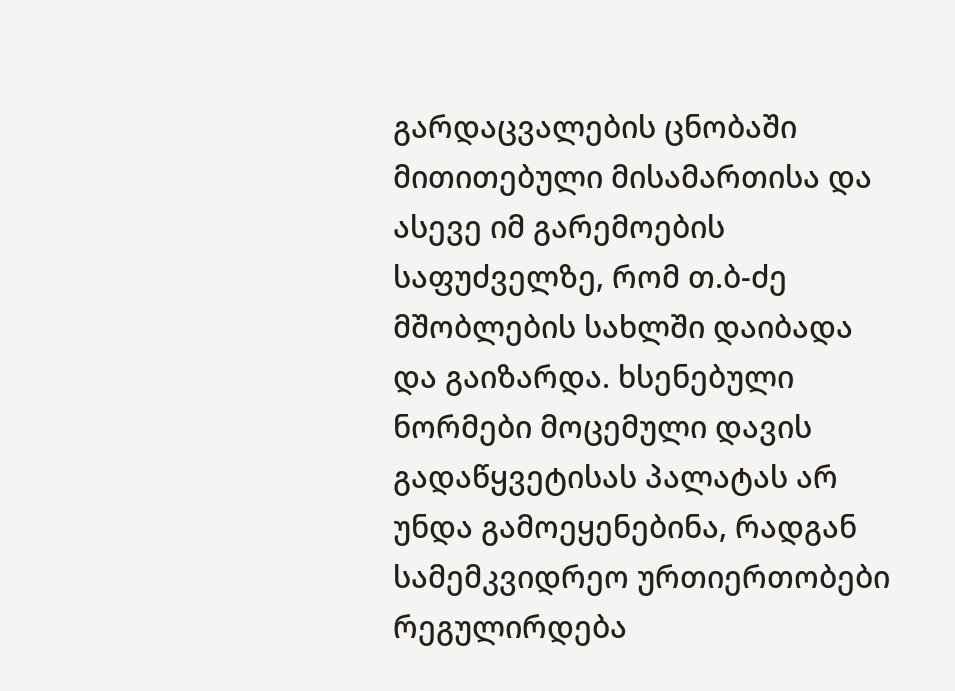გარდაცვალების ცნობაში მითითებული მისამართისა და ასევე იმ გარემოების საფუძველზე, რომ თ.ბ-ძე მშობლების სახლში დაიბადა და გაიზარდა. ხსენებული ნორმები მოცემული დავის გადაწყვეტისას პალატას არ უნდა გამოეყენებინა, რადგან სამემკვიდრეო ურთიერთობები რეგულირდება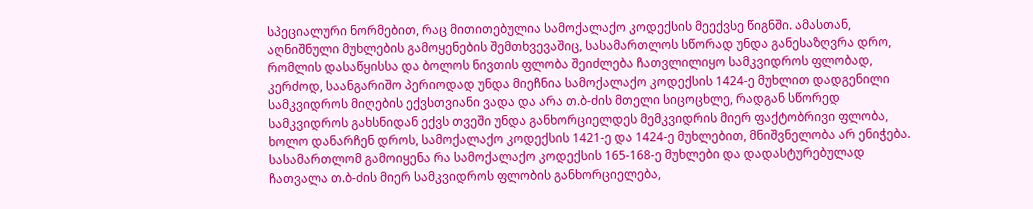სპეციალური ნორმებით, რაც მითითებულია სამოქალაქო კოდექსის მეექვსე წიგნში. ამასთან, აღნიშნული მუხლების გამოყენების შემთხვევაშიც, სასამართლოს სწორად უნდა განესაზღვრა დრო, რომლის დასაწყისსა და ბოლოს ნივთის ფლობა შეიძლება ჩათვლილიყო სამკვიდროს ფლობად, კერძოდ, საანგარიშო პერიოდად უნდა მიეჩნია სამოქალაქო კოდექსის 1424-ე მუხლით დადგენილი სამკვიდროს მიღების ექვსთვიანი ვადა და არა თ.ბ-ძის მთელი სიცოცხლე, რადგან სწორედ სამკვიდროს გახსნიდან ექვს თვეში უნდა განხორციელდეს მემკვიდრის მიერ ფაქტობრივი ფლობა, ხოლო დანარჩენ დროს, სამოქალაქო კოდექსის 1421-ე და 1424-ე მუხლებით, მნიშვნელობა არ ენიჭება. სასამართლომ გამოიყენა რა სამოქალაქო კოდექსის 165-168-ე მუხლები და დადასტურებულად ჩათვალა თ.ბ-ძის მიერ სამკვიდროს ფლობის განხორციელება,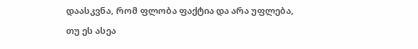დაასკვნა, რომ ფლობა ფაქტია და არა უფლება, თუ ეს ასეა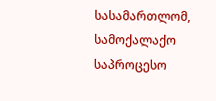სასამართლომ, სამოქალაქო საპროცესო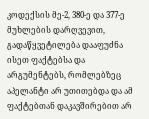კოდექსის მე-2, 380-ე და 377-ე მუხლების დარღვევით, გადაწყვეტილება დააფუძნა ისეთ ფაქტებსა და არგუმენტებს, რომლებზეც აპელანტი არ უთითებდა და ამ ფაქტებთან დაკავშირებით არ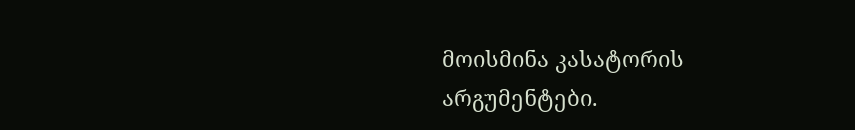მოისმინა კასატორის არგუმენტები.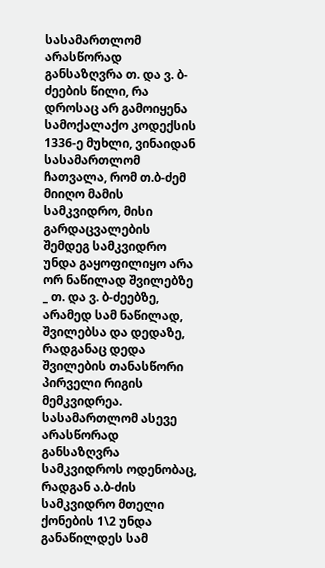სასამართლომ არასწორად განსაზღვრა თ. და ვ. ბ-ძეების წილი, რა დროსაც არ გამოიყენა სამოქალაქო კოდექსის 1336-ე მუხლი, ვინაიდან სასამართლომ ჩათვალა, რომ თ.ბ-ძემ მიიღო მამის სამკვიდრო, მისი გარდაცვალების შემდეგ სამკვიდრო უნდა გაყოფილიყო არა ორ ნაწილად შვილებზე _ თ. და ვ. ბ-ძეებზე, არამედ სამ ნაწილად, შვილებსა და დედაზე, რადგანაც დედა შვილების თანასწორი პირველი რიგის მემკვიდრეა.
სასამართლომ ასევე არასწორად განსაზღვრა სამკვიდროს ოდენობაც, რადგან ა.ბ-ძის სამკვიდრო მთელი ქონების 1\2 უნდა განაწილდეს სამ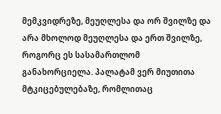მემკვიდრეზე, მეუღლესა და ორ შვილზე და არა მხოლოდ მეუღლესა და ერთ შვილზე, როგორც ეს სასამართლომ განახორციელა. პალატამ ვერ მიუთითა მტკიცებულებაზე, რომლითაც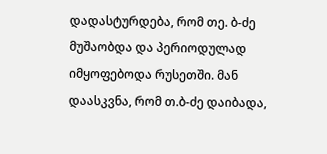დადასტურდება, რომ თე. ბ-ძე მუშაობდა და პერიოდულად იმყოფებოდა რუსეთში. მან დაასკვნა, რომ თ.ბ-ძე დაიბადა,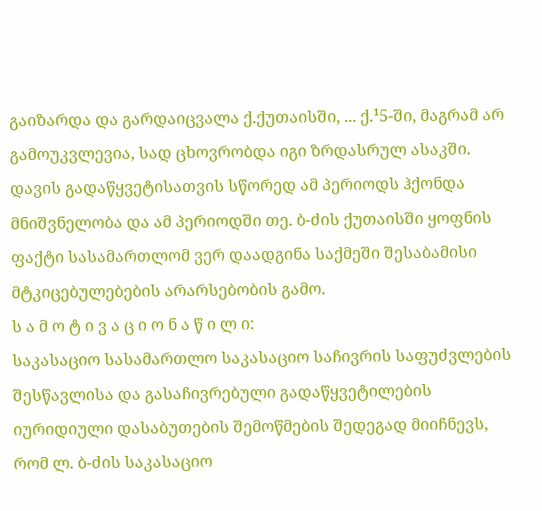გაიზარდა და გარდაიცვალა ქ.ქუთაისში, ... ქ.¹5-ში, მაგრამ არ გამოუკვლევია, სად ცხოვრობდა იგი ზრდასრულ ასაკში. დავის გადაწყვეტისათვის სწორედ ამ პერიოდს ჰქონდა მნიშვნელობა და ამ პერიოდში თე. ბ-ძის ქუთაისში ყოფნის ფაქტი სასამართლომ ვერ დაადგინა საქმეში შესაბამისი მტკიცებულებების არარსებობის გამო.
ს ა მ ო ტ ი ვ ა ც ი ო ნ ა წ ი ლ ი:
საკასაციო სასამართლო საკასაციო საჩივრის საფუძვლების შესწავლისა და გასაჩივრებული გადაწყვეტილების იურიდიული დასაბუთების შემოწმების შედეგად მიიჩნევს, რომ ლ. ბ-ძის საკასაციო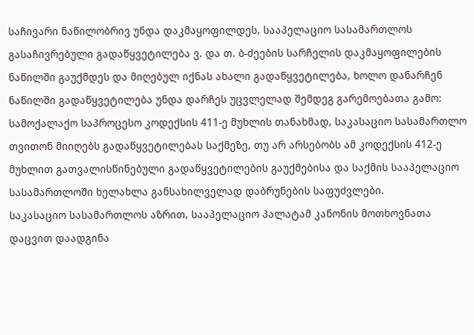საჩივარი ნაწილობრივ უნდა დაკმაყოფილდეს, სააპელაციო სასამართლოს გასაჩივრებული გადაწყვეტილება ვ. და თ. ბ-ძეების სარჩელის დაკმაყოფილების ნაწილში გაუქმდეს და მიღებულ იქნას ახალი გადაწყვეტილება, ხოლო დანარჩენ ნაწილში გადაწყვეტილება უნდა დარჩეს უცვლელად შემდეგ გარემოებათა გამო:
სამოქალაქო საპროცესო კოდექსის 411-ე მუხლის თანახმად, საკასაციო სასამართლო თვითონ მიიღებს გადაწყვეტილებას საქმეზე, თუ არ არსებობს ამ კოდექსის 412-ე მუხლით გათვალისწინებული გადაწყვეტილების გაუქმებისა და საქმის სააპელაციო სასამართლოში ხელახლა განსახილველად დაბრუნების საფუძვლები.
საკასაციო სასამართლოს აზრით, სააპელაციო პალატამ კანონის მოთხოვნათა დაცვით დაადგინა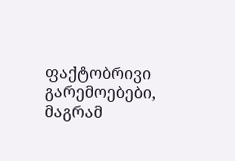ფაქტობრივი გარემოებები, მაგრამ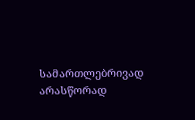სამართლებრივად არასწორად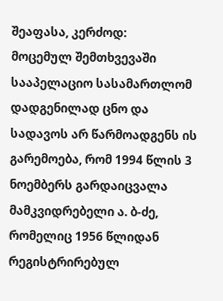შეაფასა, კერძოდ:
მოცემულ შემთხვევაში სააპელაციო სასამართლომ დადგენილად ცნო და სადავოს არ წარმოადგენს ის გარემოება, რომ 1994 წლის 3 ნოემბერს გარდაიცვალა მამკვიდრებელი ა. ბ-ძე, რომელიც 1956 წლიდან რეგისტრირებულ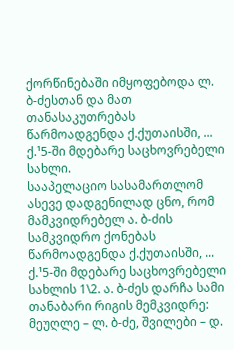ქორწინებაში იმყოფებოდა ლ. ბ-ძესთან და მათ თანასაკუთრებას წარმოადგენდა ქ.ქუთაისში, ... ქ.¹5-ში მდებარე საცხოვრებელი სახლი.
სააპელაციო სასამართლომ ასევე დადგენილად ცნო, რომ მამკვიდრებელ ა. ბ-ძის სამკვიდრო ქონებას წარმოადგენდა ქ.ქუთაისში, ... ქ.¹5-ში მდებარე საცხოვრებელი სახლის 1\2. ა. ბ-ძეს დარჩა სამი თანაბარი რიგის მემკვიდრე: მეუღლე – ლ. ბ-ძე, შვილები – დ.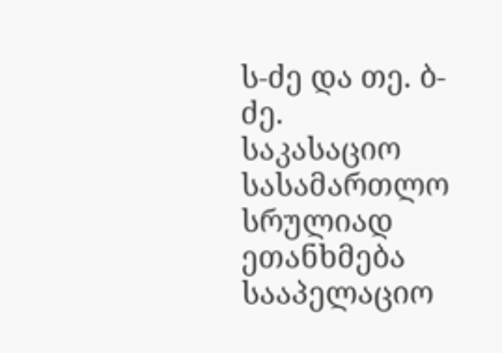ს-ძე და თე. ბ-ძე.
საკასაციო სასამართლო სრულიად ეთანხმება სააპელაციო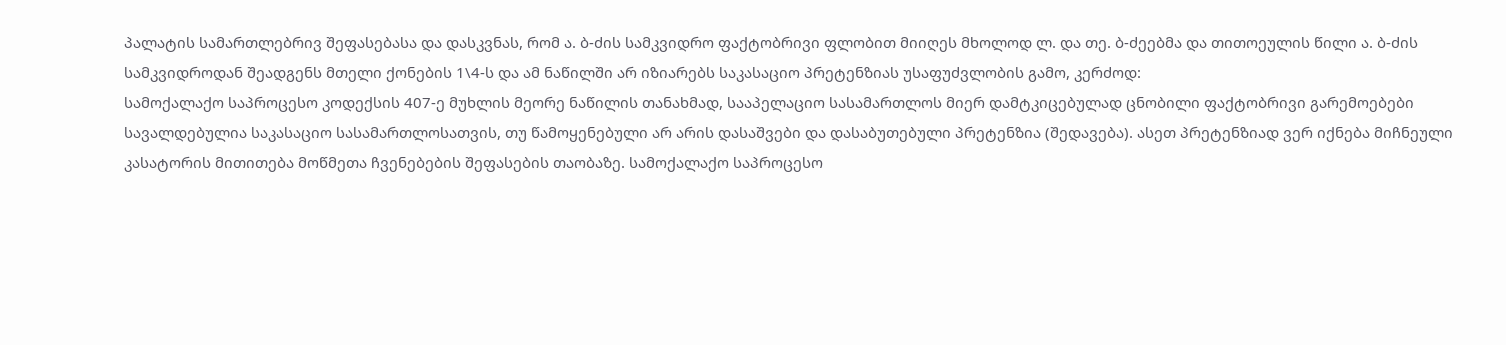პალატის სამართლებრივ შეფასებასა და დასკვნას, რომ ა. ბ-ძის სამკვიდრო ფაქტობრივი ფლობით მიიღეს მხოლოდ ლ. და თე. ბ-ძეებმა და თითოეულის წილი ა. ბ-ძის სამკვიდროდან შეადგენს მთელი ქონების 1\4-ს და ამ ნაწილში არ იზიარებს საკასაციო პრეტენზიას უსაფუძვლობის გამო, კერძოდ:
სამოქალაქო საპროცესო კოდექსის 407-ე მუხლის მეორე ნაწილის თანახმად, სააპელაციო სასამართლოს მიერ დამტკიცებულად ცნობილი ფაქტობრივი გარემოებები სავალდებულია საკასაციო სასამართლოსათვის, თუ წამოყენებული არ არის დასაშვები და დასაბუთებული პრეტენზია (შედავება). ასეთ პრეტენზიად ვერ იქნება მიჩნეული კასატორის მითითება მოწმეთა ჩვენებების შეფასების თაობაზე. სამოქალაქო საპროცესო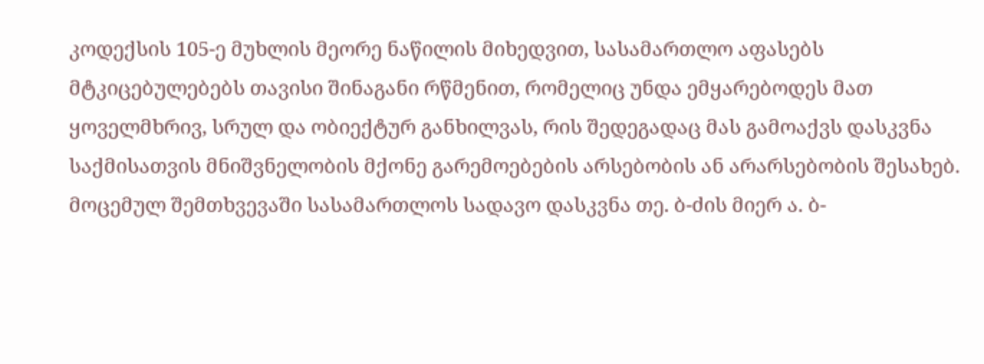კოდექსის 105-ე მუხლის მეორე ნაწილის მიხედვით, სასამართლო აფასებს მტკიცებულებებს თავისი შინაგანი რწმენით, რომელიც უნდა ემყარებოდეს მათ ყოველმხრივ, სრულ და ობიექტურ განხილვას, რის შედეგადაც მას გამოაქვს დასკვნა საქმისათვის მნიშვნელობის მქონე გარემოებების არსებობის ან არარსებობის შესახებ. მოცემულ შემთხვევაში სასამართლოს სადავო დასკვნა თე. ბ-ძის მიერ ა. ბ-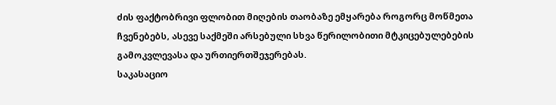ძის ფაქტობრივი ფლობით მიღების თაობაზე ემყარება როგორც მოწმეთა ჩვენებებს, ასევე საქმეში არსებული სხვა წერილობითი მტკიცებულებების გამოკვლევასა და ურთიერთშეჯერებას.
საკასაციო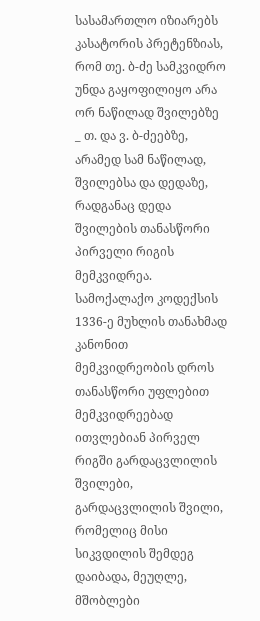სასამართლო იზიარებს კასატორის პრეტენზიას, რომ თე. ბ-ძე სამკვიდრო უნდა გაყოფილიყო არა ორ ნაწილად შვილებზე _ თ. და ვ. ბ-ძეებზე, არამედ სამ ნაწილად, შვილებსა და დედაზე, რადგანაც დედა შვილების თანასწორი პირველი რიგის მემკვიდრეა.
სამოქალაქო კოდექსის 1336-ე მუხლის თანახმად კანონით მემკვიდრეობის დროს თანასწორი უფლებით მემკვიდრეებად ითვლებიან პირველ რიგში გარდაცვლილის შვილები, გარდაცვლილის შვილი, რომელიც მისი სიკვდილის შემდეგ დაიბადა, მეუღლე, მშობლები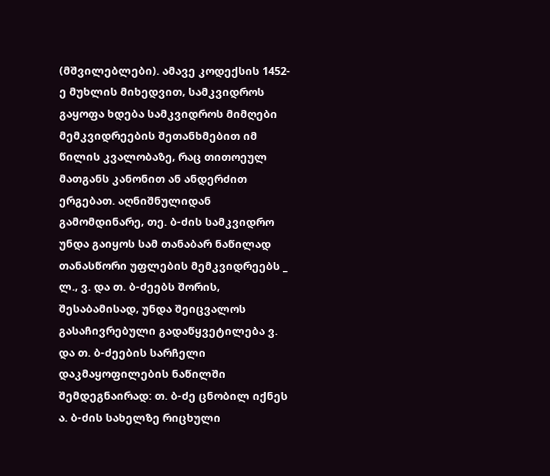(მშვილებლები). ამავე კოდექსის 1452-ე მუხლის მიხედვით, სამკვიდროს გაყოფა ხდება სამკვიდროს მიმღები მემკვიდრეების შეთანხმებით იმ წილის კვალობაზე, რაც თითოეულ მათგანს კანონით ან ანდერძით ერგებათ. აღნიშნულიდან გამომდინარე, თე. ბ-ძის სამკვიდრო უნდა გაიყოს სამ თანაბარ ნაწილად თანასწორი უფლების მემკვიდრეებს _ ლ., ვ. და თ. ბ-ძეებს შორის, შესაბამისად, უნდა შეიცვალოს გასაჩივრებული გადაწყვეტილება ვ. და თ. ბ-ძეების სარჩელი დაკმაყოფილების ნაწილში შემდეგნაირად: თ. ბ-ძე ცნობილ იქნეს ა. ბ-ძის სახელზე რიცხული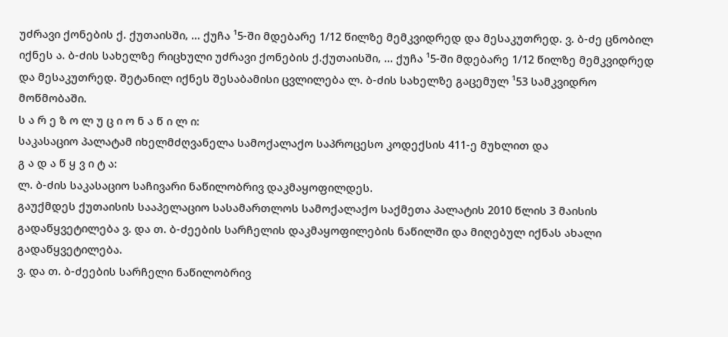უძრავი ქონების ქ. ქუთაისში, ... ქუჩა ¹5-ში მდებარე 1/12 წილზე მემკვიდრედ და მესაკუთრედ. ვ. ბ-ძე ცნობილ იქნეს ა. ბ-ძის სახელზე რიცხული უძრავი ქონების ქ.ქუთაისში, ... ქუჩა ¹5-ში მდებარე 1/12 წილზე მემკვიდრედ და მესაკუთრედ. შეტანილ იქნეს შესაბამისი ცვლილება ლ. ბ-ძის სახელზე გაცემულ ¹53 სამკვიდრო მოწმობაში.
ს ა რ ე ზ ო ლ უ ც ი ო ნ ა წ ი ლ ი:
საკასაციო პალატამ იხელმძღვანელა სამოქალაქო საპროცესო კოდექსის 411-ე მუხლით და
გ ა დ ა წ ყ ვ ი ტ ა:
ლ. ბ-ძის საკასაციო საჩივარი ნაწილობრივ დაკმაყოფილდეს.
გაუქმდეს ქუთაისის სააპელაციო სასამართლოს სამოქალაქო საქმეთა პალატის 2010 წლის 3 მაისის გადაწყვეტილება ვ. და თ. ბ-ძეების სარჩელის დაკმაყოფილების ნაწილში და მიღებულ იქნას ახალი გადაწყვეტილება.
ვ. და თ. ბ-ძეების სარჩელი ნაწილობრივ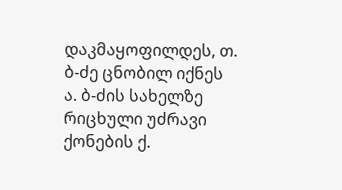დაკმაყოფილდეს, თ. ბ-ძე ცნობილ იქნეს ა. ბ-ძის სახელზე რიცხული უძრავი ქონების ქ.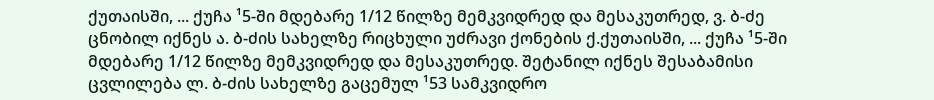ქუთაისში, ... ქუჩა ¹5-ში მდებარე 1/12 წილზე მემკვიდრედ და მესაკუთრედ, ვ. ბ-ძე ცნობილ იქნეს ა. ბ-ძის სახელზე რიცხული უძრავი ქონების ქ.ქუთაისში, ... ქუჩა ¹5-ში მდებარე 1/12 წილზე მემკვიდრედ და მესაკუთრედ. შეტანილ იქნეს შესაბამისი ცვლილება ლ. ბ-ძის სახელზე გაცემულ ¹53 სამკვიდრო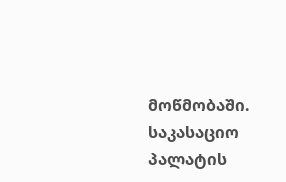მოწმობაში.
საკასაციო პალატის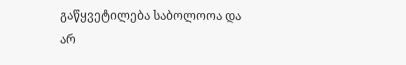გაწყვეტილება საბოლოოა და არ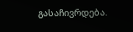გასაჩივრდება.